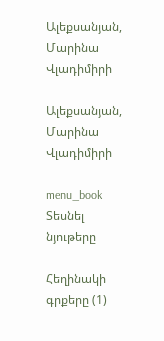Ալեքսանյան, Մարինա Վլադիմիրի

Ալեքսանյան, Մարինա Վլադիմիրի

menu_book Տեսնել նյութերը

Հեղինակի գրքերը (1)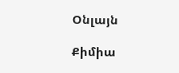Օնլայն

Քիմիա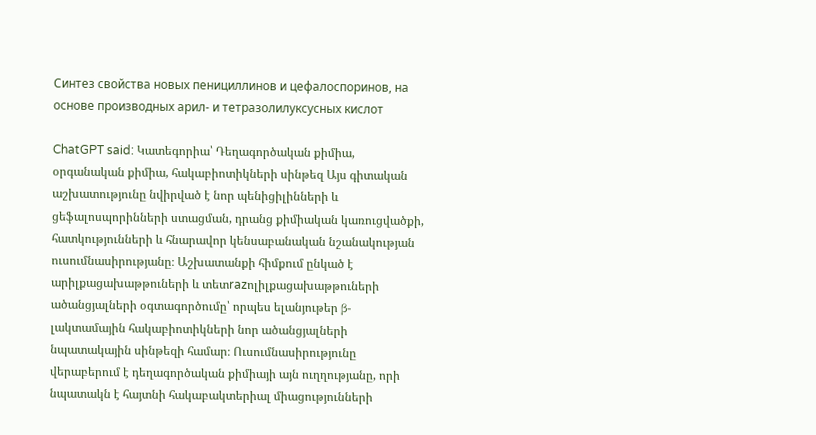Синтез свойства новых пенициллинов и цефалоспоринов, на основе производных арил- и тетразолилуксусных кислот

ChatGPT said: Կատեգորիա՝ Դեղագործական քիմիա, օրգանական քիմիա, հակաբիոտիկների սինթեզ Այս գիտական աշխատությունը նվիրված է նոր պենիցիլինների և ցեֆալոսպորինների ստացման, դրանց քիմիական կառուցվածքի, հատկությունների և հնարավոր կենսաբանական նշանակության ուսումնասիրությանը։ Աշխատանքի հիմքում ընկած է արիլքացախաթթուների և տետrazոլիլքացախաթթուների ածանցյալների օգտագործումը՝ որպես ելանյութեր β-լակտամային հակաբիոտիկների նոր ածանցյալների նպատակային սինթեզի համար։ Ուսումնասիրությունը վերաբերում է դեղագործական քիմիայի այն ուղղությանը, որի նպատակն է հայտնի հակաբակտերիալ միացությունների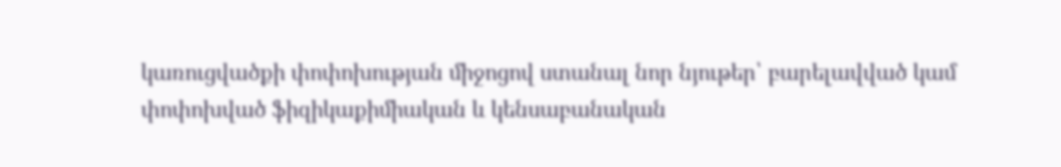կառուցվածքի փոփոխության միջոցով ստանալ նոր նյութեր՝ բարելավված կամ փոփոխված ֆիզիկաքիմիական և կենսաբանական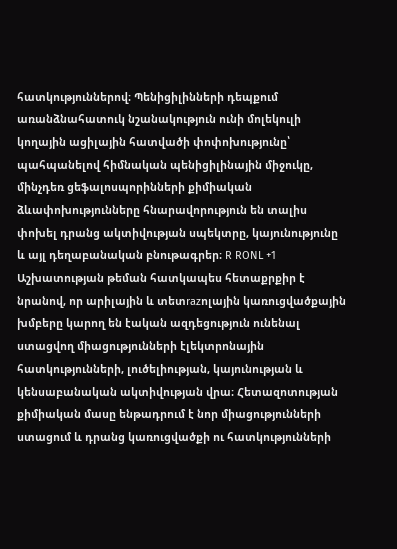հատկություններով։ Պենիցիլինների դեպքում առանձնահատուկ նշանակություն ունի մոլեկուլի կողային ացիլային հատվածի փոփոխությունը՝ պահպանելով հիմնական պենիցիլինային միջուկը, մինչդեռ ցեֆալոսպորինների քիմիական ձևափոխությունները հնարավորություն են տալիս փոխել դրանց ակտիվության սպեկտրը, կայունությունը և այլ դեղաբանական բնութագրեր։ R RONL +1 Աշխատության թեման հատկապես հետաքրքիր է նրանով, որ արիլային և տետrazոլային կառուցվածքային խմբերը կարող են էական ազդեցություն ունենալ ստացվող միացությունների էլեկտրոնային հատկությունների, լուծելիության, կայունության և կենսաբանական ակտիվության վրա։ Հետազոտության քիմիական մասը ենթադրում է նոր միացությունների ստացում և դրանց կառուցվածքի ու հատկությունների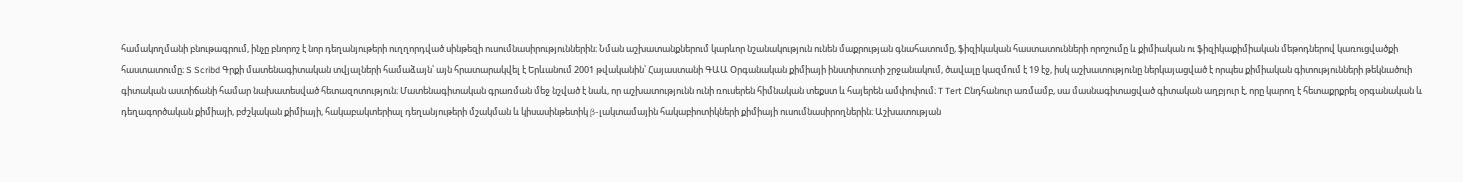համակողմանի բնութագրում, ինչը բնորոշ է նոր դեղանյութերի ուղղորդված սինթեզի ուսումնասիրություններին։ Նման աշխատանքներում կարևոր նշանակություն ունեն մաքրության գնահատումը, ֆիզիկական հաստատունների որոշումը և քիմիական ու ֆիզիկաքիմիական մեթոդներով կառուցվածքի հաստատումը։ S Scribd Գրքի մատենագիտական տվյալների համաձայն՝ այն հրատարակվել է Երևանում 2001 թվականին՝ Հայաստանի ԳԱԱ Օրգանական քիմիայի ինստիտուտի շրջանակում, ծավալը կազմում է 19 էջ, իսկ աշխատությունը ներկայացված է որպես քիմիական գիտությունների թեկնածուի գիտական աստիճանի համար նախատեսված հետազոտություն։ Մատենագիտական գրառման մեջ նշված է նաև, որ աշխատությունն ունի ռուսերեն հիմնական տեքստ և հայերեն ամփոփում։ T Tert Ընդհանուր առմամբ, սա մասնագիտացված գիտական աղբյուր է, որը կարող է հետաքրքրել օրգանական և դեղագործական քիմիայի, բժշկական քիմիայի, հակաբակտերիալ դեղանյութերի մշակման և կիսասինթետիկ β-լակտամային հակաբիոտիկների քիմիայի ուսումնասիրողներին։ Աշխատության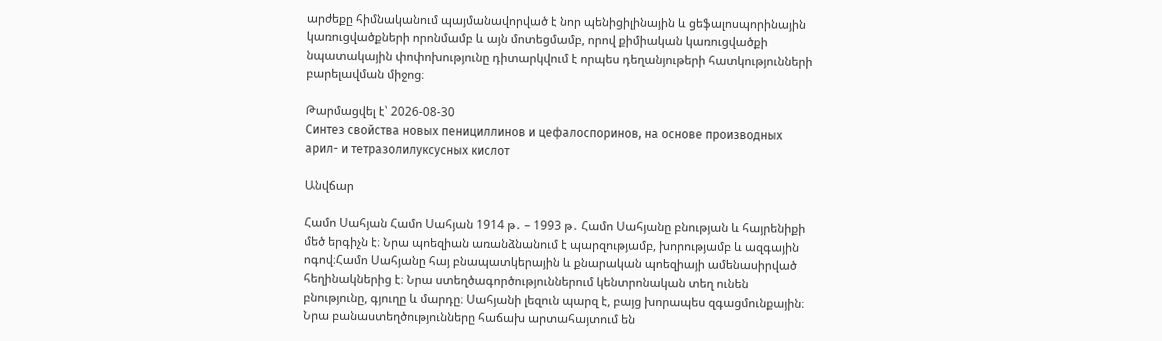արժեքը հիմնականում պայմանավորված է նոր պենիցիլինային և ցեֆալոսպորինային կառուցվածքների որոնմամբ և այն մոտեցմամբ, որով քիմիական կառուցվածքի նպատակային փոփոխությունը դիտարկվում է որպես դեղանյութերի հատկությունների բարելավման միջոց։

Թարմացվել է՝ 2026-08-30
Синтез свойства новых пенициллинов и цефалоспоринов, на основе производных арил- и тетразолилуксусных кислот

Անվճար

Համո Սահյան Համո Սահյան 1914 թ․ – 1993 թ․ Համո Սահյանը բնության և հայրենիքի մեծ երգիչն է։ Նրա պոեզիան առանձնանում է պարզությամբ, խորությամբ և ազգային ոգով։Համո Սահյանը հայ բնապատկերային և քնարական պոեզիայի ամենասիրված հեղինակներից է։ Նրա ստեղծագործություններում կենտրոնական տեղ ունեն բնությունը, գյուղը և մարդը։ Սահյանի լեզուն պարզ է, բայց խորապես զգացմունքային։ Նրա բանաստեղծությունները հաճախ արտահայտում են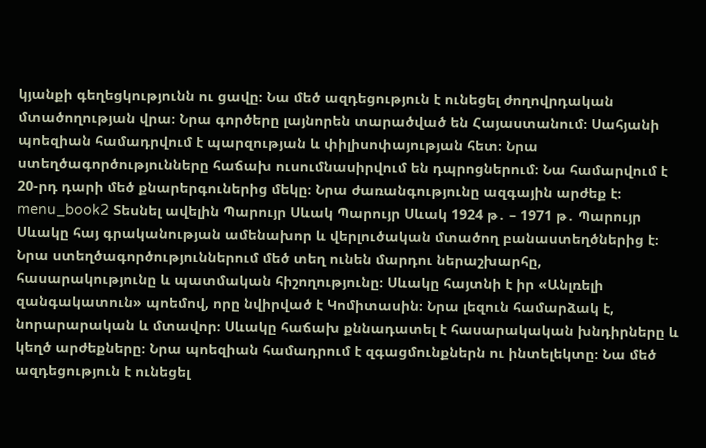կյանքի գեղեցկությունն ու ցավը։ Նա մեծ ազդեցություն է ունեցել ժողովրդական մտածողության վրա։ Նրա գործերը լայնորեն տարածված են Հայաստանում։ Սահյանի պոեզիան համադրվում է պարզության և փիլիսոփայության հետ։ Նրա ստեղծագործությունները հաճախ ուսումնասիրվում են դպրոցներում։ Նա համարվում է 20-րդ դարի մեծ քնարերգուներից մեկը։ Նրա ժառանգությունը ազգային արժեք է։ menu_book2 Տեսնել ավելին Պարույր Սևակ Պարույր Սևակ 1924 թ․ – 1971 թ․ Պարույր Սևակը հայ գրականության ամենախոր և վերլուծական մտածող բանաստեղծներից է։ Նրա ստեղծագործություններում մեծ տեղ ունեն մարդու ներաշխարհը, հասարակությունը և պատմական հիշողությունը։ Սևակը հայտնի է իր «Անլռելի զանգակատուն» պոեմով, որը նվիրված է Կոմիտասին։ Նրա լեզուն համարձակ է, նորարարական և մտավոր։ Սևակը հաճախ քննադատել է հասարակական խնդիրները և կեղծ արժեքները։ Նրա պոեզիան համադրում է զգացմունքներն ու ինտելեկտը։ Նա մեծ ազդեցություն է ունեցել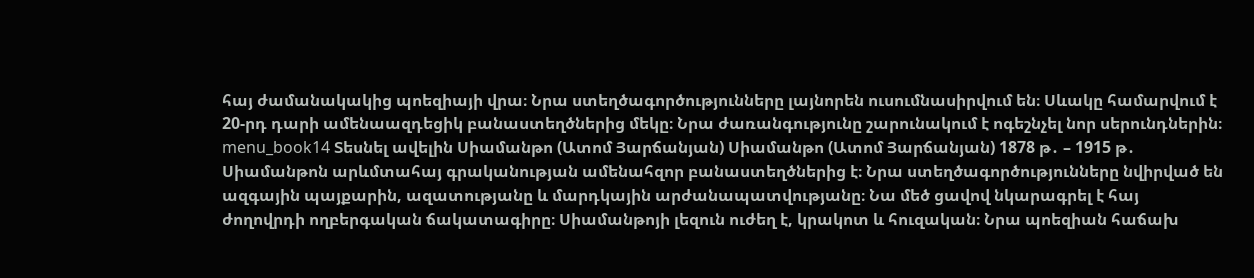հայ ժամանակակից պոեզիայի վրա։ Նրա ստեղծագործությունները լայնորեն ուսումնասիրվում են։ Սևակը համարվում է 20-րդ դարի ամենաազդեցիկ բանաստեղծներից մեկը։ Նրա ժառանգությունը շարունակում է ոգեշնչել նոր սերունդներին։ menu_book14 Տեսնել ավելին Սիամանթո (Ատոմ Յարճանյան) Սիամանթո (Ատոմ Յարճանյան) 1878 թ․ – 1915 թ․ Սիամանթոն արևմտահայ գրականության ամենահզոր բանաստեղծներից է։ Նրա ստեղծագործությունները նվիրված են ազգային պայքարին, ազատությանը և մարդկային արժանապատվությանը։ Նա մեծ ցավով նկարագրել է հայ ժողովրդի ողբերգական ճակատագիրը։ Սիամանթոյի լեզուն ուժեղ է, կրակոտ և հուզական։ Նրա պոեզիան հաճախ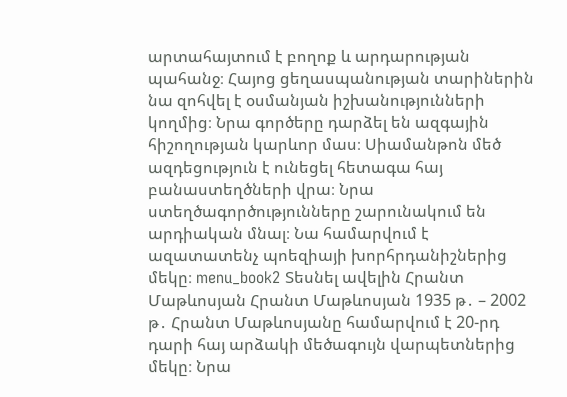արտահայտում է բողոք և արդարության պահանջ։ Հայոց ցեղասպանության տարիներին նա զոհվել է օսմանյան իշխանությունների կողմից։ Նրա գործերը դարձել են ազգային հիշողության կարևոր մաս։ Սիամանթոն մեծ ազդեցություն է ունեցել հետագա հայ բանաստեղծների վրա։ Նրա ստեղծագործությունները շարունակում են արդիական մնալ։ Նա համարվում է ազատատենչ պոեզիայի խորհրդանիշներից մեկը։ menu_book2 Տեսնել ավելին Հրանտ Մաթևոսյան Հրանտ Մաթևոսյան 1935 թ․ – 2002 թ․ Հրանտ Մաթևոսյանը համարվում է 20-րդ դարի հայ արձակի մեծագույն վարպետներից մեկը։ Նրա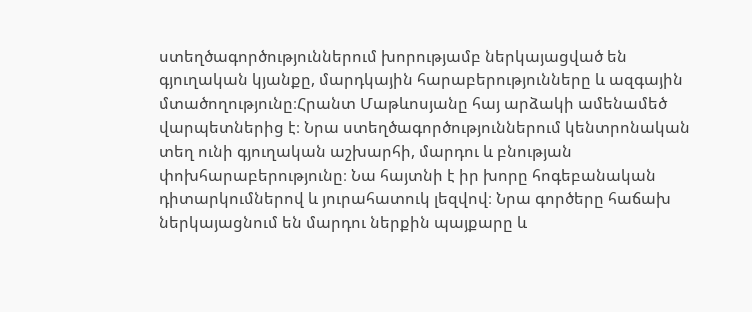ստեղծագործություններում խորությամբ ներկայացված են գյուղական կյանքը, մարդկային հարաբերությունները և ազգային մտածողությունը։Հրանտ Մաթևոսյանը հայ արձակի ամենամեծ վարպետներից է։ Նրա ստեղծագործություններում կենտրոնական տեղ ունի գյուղական աշխարհի, մարդու և բնության փոխհարաբերությունը։ Նա հայտնի է իր խորը հոգեբանական դիտարկումներով և յուրահատուկ լեզվով։ Նրա գործերը հաճախ ներկայացնում են մարդու ներքին պայքարը և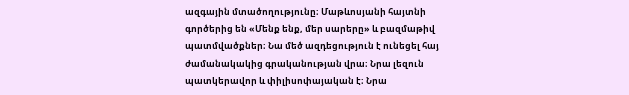ազգային մտածողությունը։ Մաթևոսյանի հայտնի գործերից են «Մենք ենք, մեր սարերը» և բազմաթիվ պատմվածքներ։ Նա մեծ ազդեցություն է ունեցել հայ ժամանակակից գրականության վրա։ Նրա լեզուն պատկերավոր և փիլիսոփայական է։ Նրա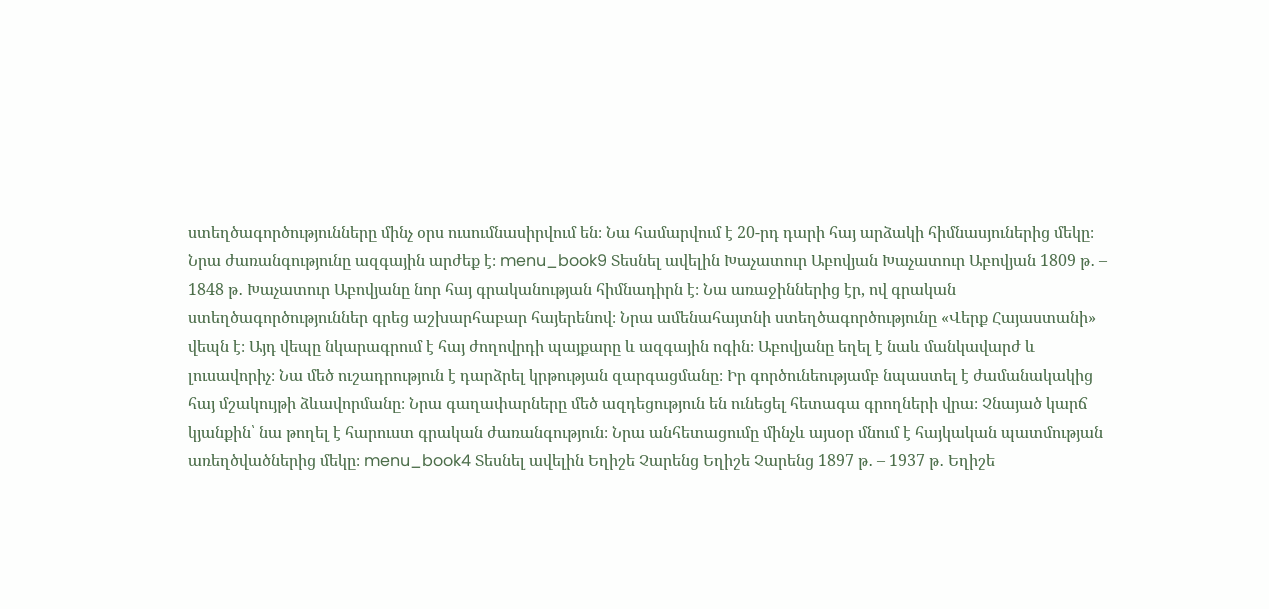ստեղծագործությունները մինչ օրս ուսումնասիրվում են։ Նա համարվում է 20-րդ դարի հայ արձակի հիմնասյուներից մեկը։ Նրա ժառանգությունը ազգային արժեք է։ menu_book9 Տեսնել ավելին Խաչատուր Աբովյան Խաչատուր Աբովյան 1809 թ․ – 1848 թ․ Խաչատուր Աբովյանը նոր հայ գրականության հիմնադիրն է։ Նա առաջիններից էր, ով գրական ստեղծագործություններ գրեց աշխարհաբար հայերենով։ Նրա ամենահայտնի ստեղծագործությունը «Վերք Հայաստանի» վեպն է։ Այդ վեպը նկարագրում է հայ ժողովրդի պայքարը և ազգային ոգին։ Աբովյանը եղել է նաև մանկավարժ և լուսավորիչ։ Նա մեծ ուշադրություն է դարձրել կրթության զարգացմանը։ Իր գործունեությամբ նպաստել է ժամանակակից հայ մշակույթի ձևավորմանը։ Նրա գաղափարները մեծ ազդեցություն են ունեցել հետագա գրողների վրա։ Չնայած կարճ կյանքին՝ նա թողել է հարուստ գրական ժառանգություն։ Նրա անհետացումը մինչև այսօր մնում է հայկական պատմության առեղծվածներից մեկը։ menu_book4 Տեսնել ավելին Եղիշե Չարենց Եղիշե Չարենց 1897 թ․ – 1937 թ․ Եղիշե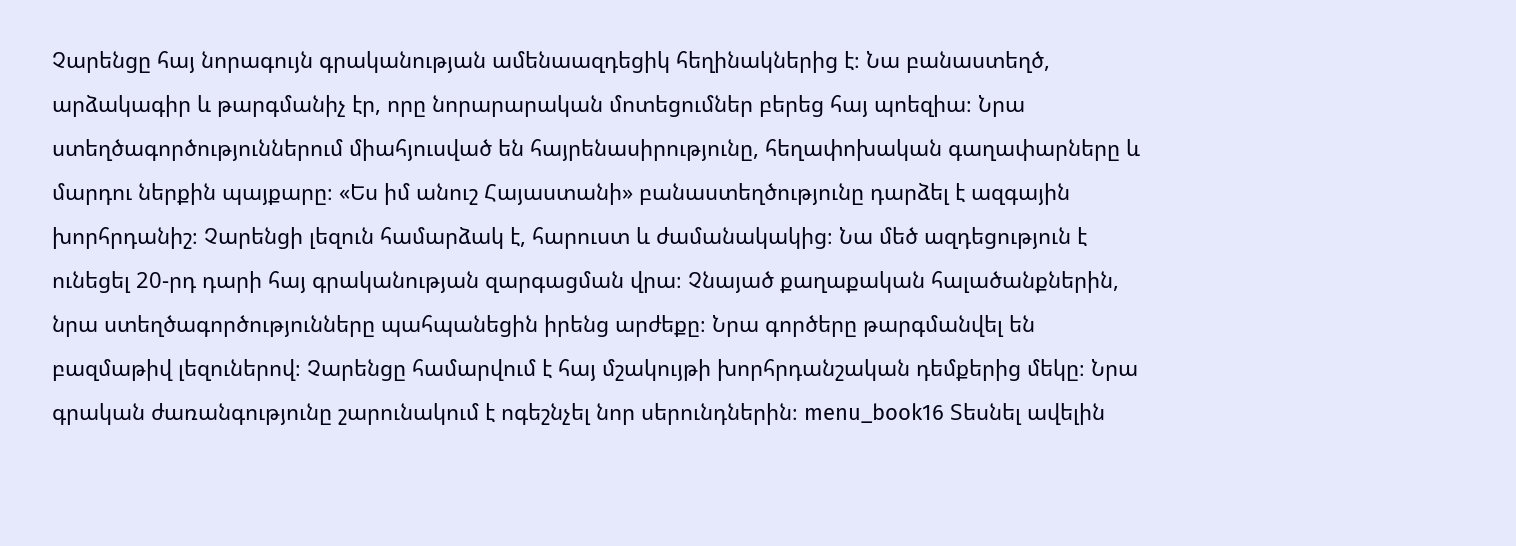Չարենցը հայ նորագույն գրականության ամենաազդեցիկ հեղինակներից է։ Նա բանաստեղծ, արձակագիր և թարգմանիչ էր, որը նորարարական մոտեցումներ բերեց հայ պոեզիա։ Նրա ստեղծագործություններում միահյուսված են հայրենասիրությունը, հեղափոխական գաղափարները և մարդու ներքին պայքարը։ «Ես իմ անուշ Հայաստանի» բանաստեղծությունը դարձել է ազգային խորհրդանիշ։ Չարենցի լեզուն համարձակ է, հարուստ և ժամանակակից։ Նա մեծ ազդեցություն է ունեցել 20-րդ դարի հայ գրականության զարգացման վրա։ Չնայած քաղաքական հալածանքներին, նրա ստեղծագործությունները պահպանեցին իրենց արժեքը։ Նրա գործերը թարգմանվել են բազմաթիվ լեզուներով։ Չարենցը համարվում է հայ մշակույթի խորհրդանշական դեմքերից մեկը։ Նրա գրական ժառանգությունը շարունակում է ոգեշնչել նոր սերունդներին։ menu_book16 Տեսնել ավելին